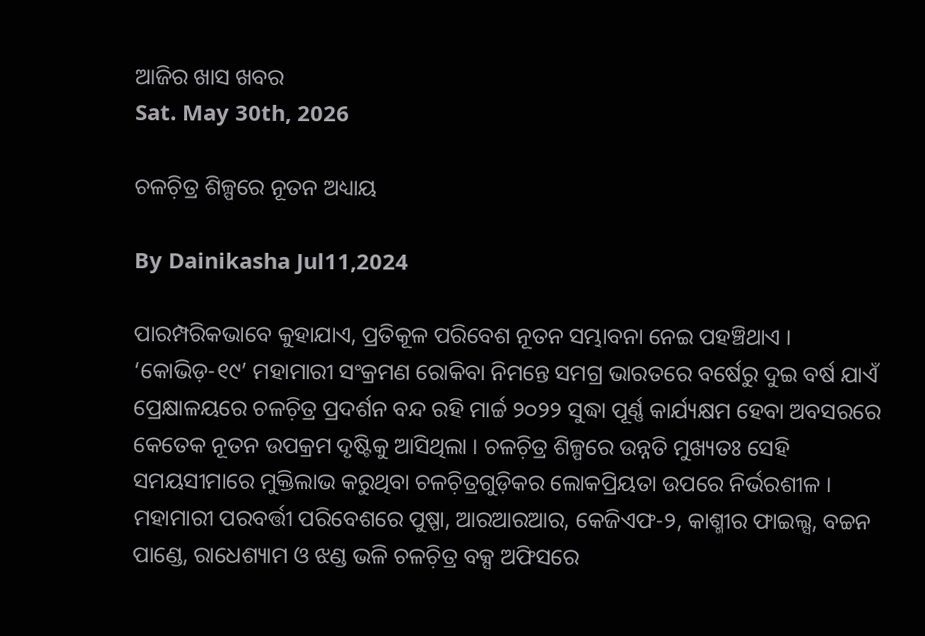ଆଜିର ଖାସ ଖବର
Sat. May 30th, 2026

ଚଳଚ଼ିତ୍ର ଶିଳ୍ପରେ ନୂତନ ଅଧ୍ୟାୟ

By Dainikasha Jul11,2024

ପାରମ୍ପରିକଭାବେ କୁହାଯାଏ, ପ୍ରତିକୂଳ ପରିବେଶ ନୂତନ ସମ୍ଭାବନା ନେଇ ପହଞ୍ଚିଥାଏ । ‘କୋଭିଡ଼-୧୯’ ମହାମାରୀ ସଂକ୍ରମଣ ରୋକିବା ନିମନ୍ତେ ସମଗ୍ର ଭାରତରେ ବର୍ଷେରୁ ଦୁଇ ବର୍ଷ ଯାଏଁ ପ୍ରେକ୍ଷାଳୟରେ ଚଳଚ଼ିତ୍ର ପ୍ରଦର୍ଶନ ବନ୍ଦ ରହି ମାର୍ଚ୍ଚ ୨୦୨୨ ସୁଦ୍ଧା ପୂର୍ଣ୍ଣ କାର୍ଯ୍ୟକ୍ଷମ ହେବା ଅବସରରେ କେତେକ ନୂତନ ଉପକ୍ରମ ଦୃଷ୍ଟିକୁ ଆସିଥିଲା । ଚଳଚ଼ିତ୍ର ଶିଳ୍ପରେ ଉନ୍ନତି ମୁଖ୍ୟତଃ ସେହି ସମୟସୀମାରେ ମୁକ୍ତିଲାଭ କରୁଥିବା ଚଳଚ଼ିତ୍ରଗୁଡ଼ିକର ଲୋକପ୍ରିୟତା ଉପରେ ନିର୍ଭରଶୀଳ । ମହାମାରୀ ପରବର୍ତ୍ତୀ ପରିବେଶରେ ପୁଷ୍ପା, ଆରଆରଆର, କେଜିଏଫ-୨, କାଶ୍ମୀର ଫାଇଲ୍ସ, ବଚ୍ଚନ ପାଣ୍ଡେ, ରାଧେଶ୍ୟାମ ଓ ଝଣ୍ଡ ଭଳି ଚଳଚ଼ିତ୍ର ବକ୍ସ ଅଫିସରେ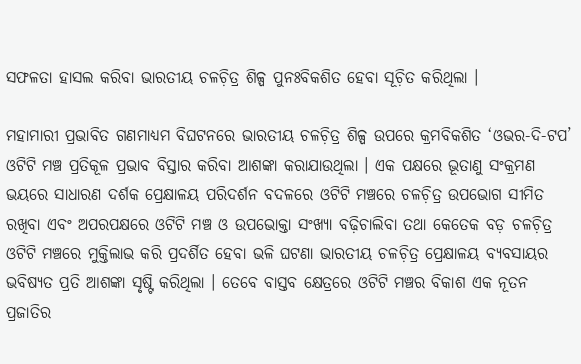ସଫଳତା ହାସଲ କରିବା ଭାରତୀୟ ଚଳଚ଼ିତ୍ର ଶିଳ୍ପ ପୁନଃବିକଶିତ ହେବା ସୂଚ଼ିତ କରିଥିଲା ।

ମହାମାରୀ ପ୍ରଭାବିତ ଗଣମାଧ୍ୟମ ବିଘଟନରେ ଭାରତୀୟ ଚଳଚ଼ିତ୍ର ଶିଳ୍ପ ଉପରେ କ୍ରମବିକଶିତ ‘ଓଭର-ଦି-ଟପ’ ଓଟିଟି ମଞ୍ଚ ପ୍ରତିକୂଳ ପ୍ରଭାବ ବିସ୍ତାର କରିବା ଆଶଙ୍କା କରାଯାଉଥିଲା । ଏକ ପକ୍ଷରେ ଭୂତାଣୁ ସଂକ୍ରମଣ ଭୟରେ ସାଧାରଣ ଦର୍ଶକ ପ୍ରେକ୍ଷାଳୟ ପରିଦର୍ଶନ ବଦଳରେ ଓଟିଟି ମଞ୍ଚରେ ଚଳଚ଼ିତ୍ର ଉପଭୋଗ ସୀମିତ ରଖିବା ଏବଂ ଅପରପକ୍ଷରେ ଓଟିଟି ମଞ୍ଚ ଓ ଉପଭୋକ୍ତା ସଂଖ୍ୟା ବଢ଼ିଚାଲିବା ତଥା କେତେକ ବଡ଼ ଚଳଚ଼ିତ୍ର ଓଟିଟି ମଞ୍ଚରେ ମୁକ୍ତିଲାଭ କରି ପ୍ରଦର୍ଶିତ ହେବା ଭଳି ଘଟଣା ଭାରତୀୟ ଚଳଚ଼ିତ୍ର ପ୍ରେକ୍ଷାଳୟ ବ୍ୟବସାୟର ଭବିଷ୍ୟତ ପ୍ରତି ଆଶଙ୍କା ସୃଷ୍ଟି କରିଥିଲା । ତେବେ ବାସ୍ତବ କ୍ଷେତ୍ରରେ ଓଟିଟି ମଞ୍ଚର ବିକାଶ ଏକ ନୂତନ ପ୍ରଜାତିର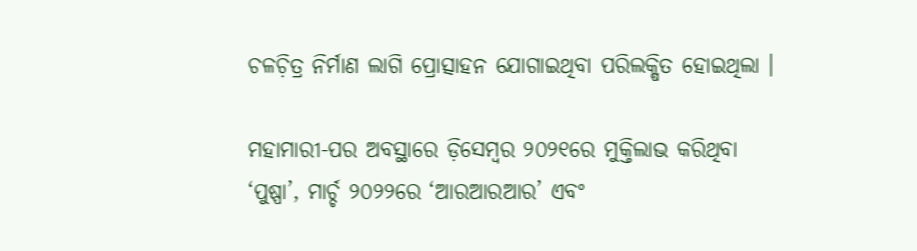ଚଳଚ଼ିତ୍ର ନିର୍ମାଣ ଲାଗି ପ୍ରୋତ୍ସାହନ ଯୋଗାଇଥିବା ପରିଲକ୍ଷିତ ହୋଇଥିଲା ।

ମହାମାରୀ-ପର ଅବସ୍ଥାରେ ଡ଼ିସେମ୍ୱର ୨୦୨୧ରେ ମୁକ୍ତିଲାଭ କରିଥିବା ‘ପୁଷ୍ପା’, ମାର୍ଚ୍ଚ ୨୦୨୨ରେ ‘ଆରଆରଆର’ ଏବଂ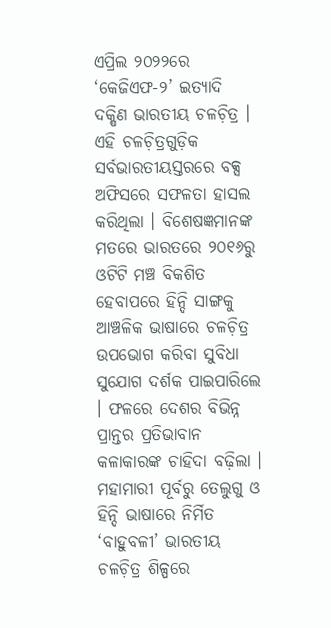ଏପ୍ରିଲ ୨୦୨୨ରେ ‘କେଜିଏଫ-୨’ ଇତ୍ୟାଦି ଦକ୍ଷିଣ ଭାରତୀୟ ଚଳଚ଼ିତ୍ର । ଏହି ଚଳଚ଼ିତ୍ରଗୁଡ଼ିକ ସର୍ବଭାରତୀୟସ୍ତରରେ ବକ୍ସ ଅଫିସରେ ସଫଳତା ହାସଲ କରିଥିଲା । ବିଶେଷଜ୍ଞମାନଙ୍କ ମତରେ ଭାରତରେ ୨୦୧୬ରୁ ଓଟିଟି ମଞ୍ଚ ବିକଶିତ ହେବାପରେ ହିନ୍ଦି ସାଙ୍ଗକୁ ଆଞ୍ଚଳିକ ଭାଷାରେ ଚଳଚ଼ିତ୍ର ଉପଭୋଗ କରିବା ସୁବିଧା ସୁଯୋଗ ଦର୍ଶକ ପାଇପାରିଲେ । ଫଳରେ ଦେଶର ବିଭିନ୍ନ ପ୍ରାନ୍ତର ପ୍ରତିଭାବାନ କଳାକାରଙ୍କ ଚାହିଦା ବଢ଼ିଲା । ମହାମାରୀ ପୂର୍ବରୁ ତେଲୁଗୁ ଓ ହିନ୍ଦି ଭାଷାରେ ନିର୍ମିତ ‘ବାହୁବଳୀ’ ଭାରତୀୟ ଚଳଚ଼ିତ୍ର ଶିଳ୍ପରେ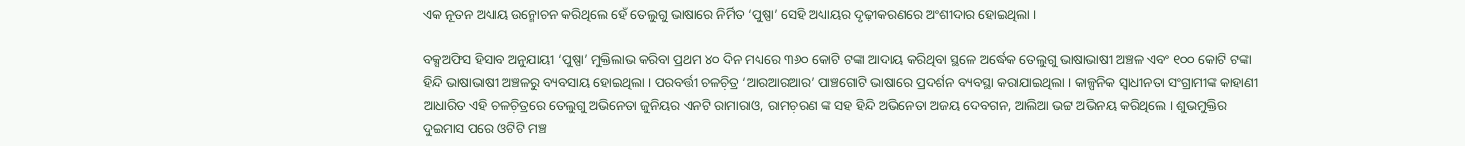ଏକ ନୂତନ ଅଧ୍ୟାୟ ଉନ୍ମୋଚନ କରିଥିଲେ ହେଁ ତେଲୁଗୁ ଭାଷାରେ ନିର୍ମିତ ‘ପୁଷ୍ପା’ ସେହି ଅଧ୍ୟାୟର ଦୃଢ଼ୀକରଣରେ ଅଂଶୀଦାର ହୋଇଥିଲା ।

ବକ୍ସଅଫିସ ହିସାବ ଅନୁଯାୟୀ ‘ପୁଷ୍ପା’ ମୁକ୍ତିଲାଭ କରିବା ପ୍ରଥମ ୪୦ ଦିନ ମଧ୍ୟରେ ୩୬୦ କୋଟି ଟଙ୍କା ଆଦାୟ କରିଥିବା ସ୍ଥଳେ ଅର୍ଦ୍ଧେକ ତେଲୁଗୁ ଭାଷାଭାଷୀ ଅଞ୍ଚଳ ଏବଂ ୧୦୦ କୋଟି ଟଙ୍କା ହିନ୍ଦି ଭାଷାଭାଷୀ ଅଞ୍ଚଳରୁ ବ୍ୟବସାୟ ହୋଇଥିଲା । ପରବର୍ତ୍ତୀ ଚଳଚ଼ିତ୍ର ‘ଆରଆରଆର’ ପାଞ୍ଚଗୋଟି ଭାଷାରେ ପ୍ରଦର୍ଶନ ବ୍ୟବସ୍ଥା କରାଯାଇଥିଲା । କାଳ୍ପନିକ ସ୍ୱାଧୀନତା ସଂଗ୍ରାମୀଙ୍କ କାହାଣୀ ଆଧାରିତ ଏହି ଚଳଚ଼ିତ୍ରରେ ତେଲୁଗୁ ଅଭିନେତା ଜୁନିୟର ଏନଟି ରାମାରାଓ, ରାମଚ଼ରଣ ଙ୍କ ସହ ହିନ୍ଦି ଅଭିନେତା ଅଜୟ ଦେବଗନ, ଆଲିଆ ଭଟ୍ଟ ଅଭିନୟ କରିଥିଲେ । ଶୁଭମୁକ୍ତିର ଦୁଇମାସ ପରେ ଓଟିଟି ମଞ୍ଚ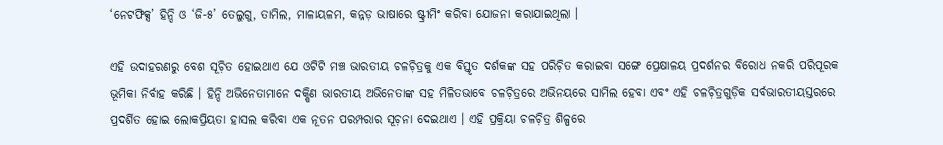‘ନେଟଫିକ୍ସ’ ହିନ୍ଦି ଓ ‘ଜି-୫’ ତେଲୁଗୁ, ତାମିଲ, ମାଳାୟଳମ, କନ୍ନଡ଼ ଭାଷାରେ ଷ୍ଟ୍ରୀମିଂ କରିବା ଯୋଜନା କରାଯାଇଥିଲା ।

ଏହି ଉଦାହରଣରୁ ବେଶ ସୂଚ଼ିତ ହୋଇଥାଏ ଯେ ଓଟିଟି ମଞ୍ଚ ଭାରତୀୟ ଚଳଚ଼ିତ୍ରକୁ ଏକ ବିସ୍ତୃତ ଦର୍ଶକଙ୍କ ସହ ପରିଚ଼ିତ କରାଇବା ସଙ୍ଗେ ପ୍ରେକ୍ଷାଳୟ ପ୍ରଦର୍ଶନର ବିରୋଧ ନକରି ପରିପୂରକ ଭୂମିକା ନିର୍ବାହ କରିଛି । ହିନ୍ଦି ଅଭିନେତାମାନେ ଦକ୍ଷିଣ ଭାରତୀୟ ଅଭିନେତାଙ୍କ ସହ ମିଳିତଭାବେ ଚଳଚ଼ିତ୍ରରେ ଅଭିନୟରେ ସାମିଲ ହେବା ଏବଂ ଏହି ଚଳଚ଼ିତ୍ରଗୁଡ଼ିକ ସର୍ବଭାରତୀୟସ୍ତରରେ ପ୍ରଦର୍ଶିତ ହୋଇ ଲୋକପ୍ରିୟତା ହାସଲ କରିବା ଏକ ନୂତନ ପରମ୍ପରାର ସୂଚ଼ନା ଦେଇଥାଏ । ଏହି ପ୍ରକ୍ରିୟା ଚଳଚ଼ିତ୍ର ଶିଳ୍ପରେ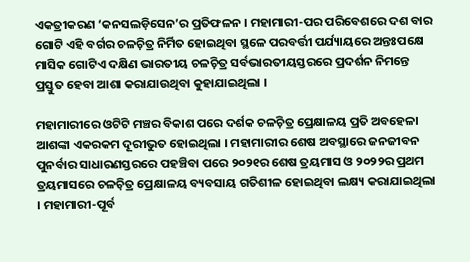ଏକତ୍ରୀକରଣ ‘କନସଲଡ଼ିସେନ’ର ପ୍ରତିଫଳନ । ମହାମାରୀ-ପର ପରିବେଶରେ ଦଶ ବାର ଗୋଟି ଏହି ବର୍ଗର ଚଳଚ଼ିତ୍ର ନିର୍ମିତ ହୋଇଥିବା ସ୍ଥଳେ ପରବର୍ତ୍ତୀ ପର୍ଯ୍ୟାୟରେ ଅନ୍ତଃପକ୍ଷେ ମାସିକ ଗୋଟିଏ ଦକ୍ଷିଣ ଭାରତୀୟ ଚଳଚ଼ିତ୍ର ସର୍ବଭାରତୀୟସ୍ତରରେ ପ୍ରଦର୍ଶନ ନିମନ୍ତେ ପ୍ରସ୍ତୁତ ହେବା ଆଶା କରାଯାଉଥିବା କୁହାଯାଇଥିଲା ।

ମହାମାରୀରେ ଓଟିଟି ମଞ୍ଚର ବିକାଶ ପରେ ଦର୍ଶକ ଚଳଚ଼ିତ୍ର ପ୍ରେକ୍ଷାଳୟ ପ୍ରତି ଅବହେଳା ଆଶଙ୍କା ଏକରକମ ଦୂରୀଭୁତ ହୋଇଥିଲା । ମହାମାରୀର ଶେଷ ଅବସ୍ଥାରେ ଜନଜୀବନ ପୁନର୍ବାର ସାଧାରଣସ୍ତରରେ ପହଞ୍ଚିବା ପରେ ୨୦୨୧ର ଶେଷ ତ୍ରୟମାସ ଓ ୨୦୨୨ର ପ୍ରଥମ ତ୍ରୟମାସରେ ଚଳଚ଼ିତ୍ର ପ୍ରେକ୍ଷାଳୟ ବ୍ୟବସାୟ ଗତିଶୀଳ ହୋଇଥିବା ଲକ୍ଷ୍ୟ କରାଯାଇଥିଲା । ମହାମାରୀ-ପୂର୍ବ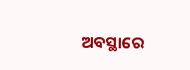ଅବସ୍ଥାରେ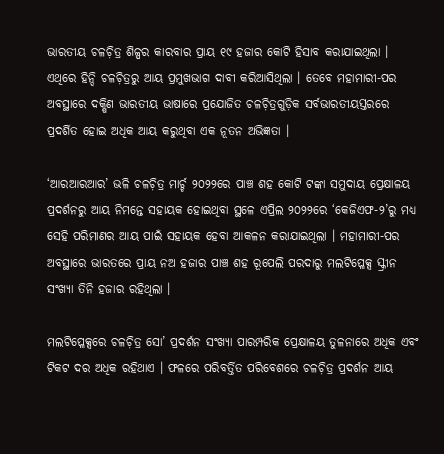ଭାରତୀୟ ଚଳଚ଼ିତ୍ର ଶିଳ୍ପର କାରବାର ପ୍ରାୟ ୧୯ ହଜାର କୋଟି ହିସାବ କରାଯାଇଥିଲା । ଏଥିରେ ହିନ୍ଦି ଚଳଚ଼ିତ୍ରରୁ ଆୟ ପ୍ରମୁଖଭାଗ ଦାବୀ କରିଆସିଥିଲା । ତେବେ ମହାମାରୀ-ପର ଅବସ୍ଥାରେ ଦକ୍ଷିଣ ଭାରତୀୟ ଭାଷାରେ ପ୍ରଯୋଜିତ ଚଳଚ଼ିତ୍ରଗୁଡ଼ିକ ସର୍ବଭାରତୀୟସ୍ତରରେ ପ୍ରଦର୍ଶିତ ହୋଇ ଅଧିକ ଆୟ କରୁଥିବା ଏକ ନୂତନ ଅଭିଜ୍ଞତା ।

‘ଆରଆରଆର’ ଭଳି ଚଳଚ଼ିତ୍ର ମାର୍ଚ୍ଚ ୨୦୨୨ରେ ପାଞ୍ଚ ଶହ କୋଟି ଟଙ୍କା ସମୁଦାୟ ପ୍ରେକ୍ଷାଳୟ ପ୍ରଦର୍ଶନରୁ ଆୟ ନିମନ୍ତେ ସହାୟକ ହୋଇଥିବା ସ୍ଥଳେ ଏପ୍ରିଲ ୨୦୨୨ରେ ‘କେଜିଏଫ-୨’ରୁ ମଧ୍ୟ ସେହି ପରିମାଣର ଆୟ ପାଇଁ ସହାୟକ ହେବା ଆକଳନ କରାଯାଇଥିଲା । ମହାମାରୀ-ପର ଅବସ୍ଥାରେ ଭାରତରେ ପ୍ରାୟ ନଅ ହଜାର ପାଞ୍ଚ ଶହ ରୂପେଲି ପରଦାରୁ ମଲଟିପ୍ଳେକ୍ସ ସ୍କ୍ରୀନ ସଂଖ୍ୟା ତିନି ହଜାର ରହିଥିଲା ।

ମଲଟିପ୍ଳେକ୍ସରେ ଚଳଚ଼ିତ୍ର ସୋ’ ପ୍ରଦର୍ଶନ ସଂଖ୍ୟା ପାରମ୍ପରିକ ପ୍ରେକ୍ଷାଳୟ ତୁଳନାରେ ଅଧିକ ଏବଂ ଟିକଟ ଦର ଅଧିକ ରହିଥାଏ । ଫଳରେ ପରିବର୍ତ୍ତିତ ପରିବେଶରେ ଚଳଚ଼ିତ୍ର ପ୍ରଦର୍ଶନ ଆୟ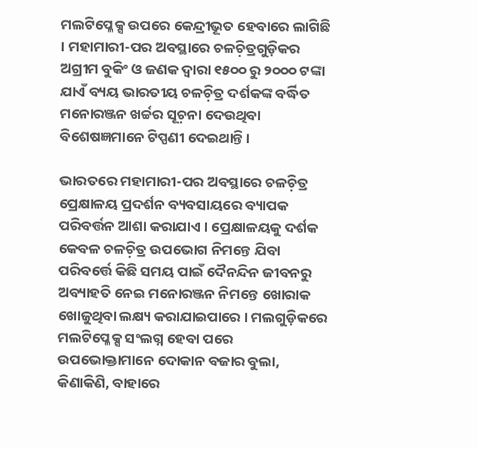ମଲଟିପ୍ଳେକ୍ସ ଉପରେ କେନ୍ଦ୍ରୀଭୂତ ହେବାରେ ଲାଗିଛି । ମହାମାରୀ-ପର ଅବସ୍ଥାରେ ଚଳଚ଼ିତ୍ରଗୁଡ଼ିକର ଅଗ୍ରୀମ ବୁକିଂ ଓ ଜଣକ ଦ୍ୱାରା ୧୫୦୦ ରୁ ୨୦୦୦ ଟଙ୍କା ଯାଏଁ ବ୍ୟୟ ଭାରତୀୟ ଚଳଚ଼ିତ୍ର ଦର୍ଶକଙ୍କ ବର୍ଦ୍ଧିତ ମନୋରଞ୍ଜନ ଖର୍ଚ୍ଚର ସୂଚ଼ନା ଦେଉଥିବା ବିଶେଷଜ୍ଞମାନେ ଟିପ୍ପଣୀ ଦେଇଥାନ୍ତି ।

ଭାରତରେ ମହାମାରୀ-ପର ଅବସ୍ଥାରେ ଚଳଚ଼ିତ୍ର ପ୍ରେକ୍ଷାଳୟ ପ୍ରଦର୍ଶନ ବ୍ୟବସାୟରେ ବ୍ୟାପକ ପରିବର୍ତ୍ତନ ଆଶା କରାଯାଏ । ପ୍ରେକ୍ଷାଳୟକୁ ଦର୍ଶକ କେବଳ ଚଳଚ଼ିତ୍ର ଉପଭୋଗ ନିମନ୍ତେ ଯିବା ପରିବର୍ତ୍ତେ କିଛି ସମୟ ପାଇଁ ଦୈନନ୍ଦିନ ଜୀବନରୁ ଅବ୍ୟାହତି ନେଇ ମନୋରଞ୍ଜନ ନିମନ୍ତେ ଖୋରାକ ଖୋଜୁଥିବା ଲକ୍ଷ୍ୟ କରାଯାଇପାରେ । ମଲଗୁଡ଼ିକରେ ମଲଟିପ୍ଳେକ୍ସ ସଂଲଗ୍ନ ହେବା ପରେ ଉପଭୋକ୍ତାମାନେ ଦୋକାନ ବଜାର ବୁଲା, କିଣାକିଣି, ବାହାରେ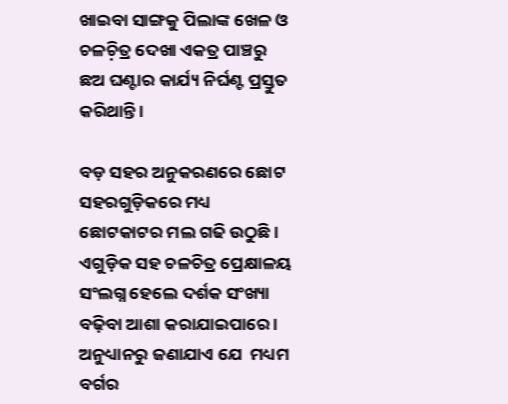ଖାଇବା ସାଙ୍ଗକୁ ପିଲାଙ୍କ ଖେଳ ଓ ଚଳଚ଼ିତ୍ର ଦେଖା ଏକତ୍ର ପାଞ୍ଚରୁ ଛଅ ଘଣ୍ଟାର କାର୍ଯ୍ୟ ନିର୍ଘଣ୍ଟ ପ୍ରସ୍ତୁତ କରିଥାନ୍ତି ।

ବଡ଼ ସହର ଅନୁକରଣରେ ଛୋଟ ସହରଗୁଡ଼ିକରେ ମଧ୍ୟ ଛୋଟକାଟର ମଲ ଗଢି ଉଠୁଛି । ଏଗୁଡ଼ିକ ସହ ଚଳଚିତ୍ର ପ୍ରେକ୍ଷାଳୟ ସଂଲଗ୍ନ ହେଲେ ଦର୍ଶକ ସଂଖ୍ୟା ବଢ଼ିବା ଆଶା କରାଯାଇପାରେ । ଅନୁଧ୍ୟାନରୁ ଜଣାଯାଏ ଯେ  ମଧ୍ୟମ ବର୍ଗର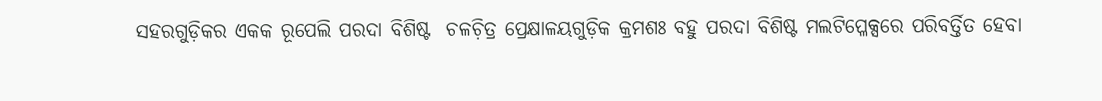ସହରଗୁଡ଼ିକର ଏକକ ରୂପେଲି ପରଦା ବିଶିଷ୍ଟ  ଚଳଚ଼ିତ୍ର ପ୍ରେକ୍ଷାଳୟଗୁଡ଼ିକ କ୍ରମଶଃ ବହୁ ପରଦା ବିଶିଷ୍ଟ ମଲଟିପ୍ଳେକ୍ସରେ ପରିବର୍ତ୍ତିତ ହେବା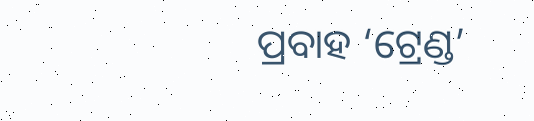ପ୍ରବାହ ‘ଟ୍ରେଣ୍ଡ’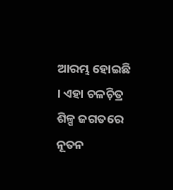ଆରମ୍ଭ ହୋଇଛି । ଏହା ଚଳଚ଼ିତ୍ର ଶିଳ୍ପ ଜଗତରେ ନୂତନ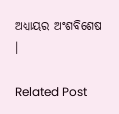ଅଧ୍ୟାୟର ଅଂଶବିଶେଷ ।

Related Post